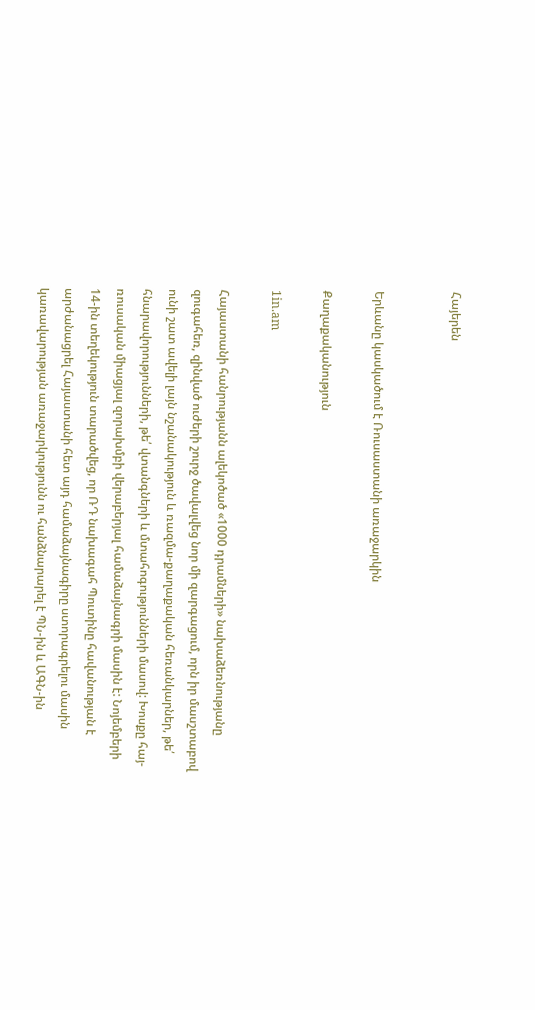Հայերեն


Երևանը կասկածում է Ռուսաստանի առաջարկին

Քաղաքականություն

1in.am

Հայաստանի հանրությանն ալեկոծած «1000 դրամների» նախաձեռնությանը զուգահեռ, զինված ուժերի շուրջ ծավալվեց նոր մի զարգացում, որն իր մասշտաբով ունի շատ ավելի լայն նշանակություն և ռազմա-քաղաքական հեռանկարներ, թե՛ հնարավորությունների, թե՛ վտանգների և մտահոգությունների մասով: Խոսքը հայ-ռուսական միացյալ զորախմբի վերաբերյալ համաձայնագրի մասին է: Նոյեմբերի 14-ին տեղեկություն տարածվեց, որ ՌԴ նախագահ Պուտինը հավանության է արժանացրել Հայաստանի հետ այդ համաձայնագիրը ստորագրելու մասին կառավարության առաջարկությունն ու հանձնարարել է ՊՆ-ին և ԱԳՆ-ին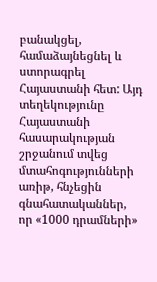բանակցել, համաձայնեցնել և ստորագրել Հայաստանի հետ: Այդ տեղեկությունը Հայաստանի հասարակության շրջանում տվեց մտահոգությունների առիթ, հնչեցին գնահատականներ, որ «1000 դրամների»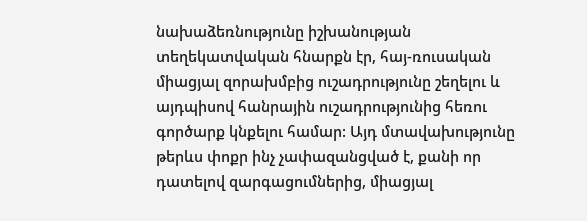նախաձեռնությունը իշխանության տեղեկատվական հնարքն էր, հայ-ռուսական միացյալ զորախմբից ուշադրությունը շեղելու և այդպիսով հանրային ուշադրությունից հեռու գործարք կնքելու համար: Այդ մտավախությունը թերևս փոքր ինչ չափազանցված է, քանի որ դատելով զարգացումներից, միացյալ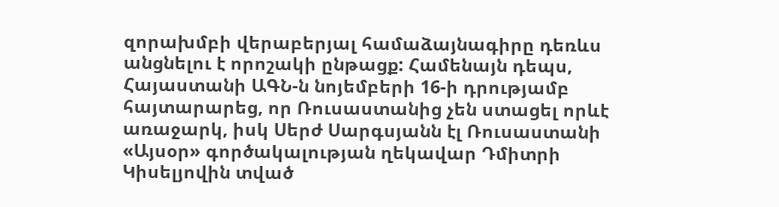զորախմբի վերաբերյալ համաձայնագիրը դեռևս անցնելու է որոշակի ընթացք: Համենայն դեպս, Հայաստանի ԱԳՆ-ն նոյեմբերի 16-ի դրությամբ հայտարարեց, որ Ռուսաստանից չեն ստացել որևէ առաջարկ, իսկ Սերժ Սարգսյանն էլ Ռուսաստանի «Այսօր» գործակալության ղեկավար Դմիտրի Կիսելյովին տված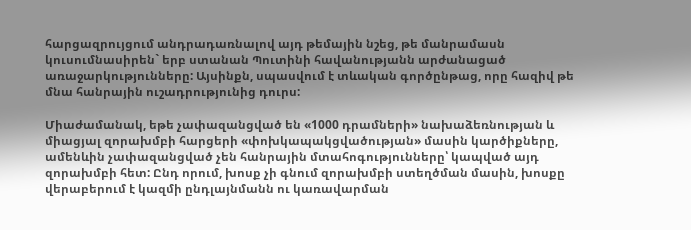հարցազրույցում անդրադառնալով այդ թեմային նշեց, թե մանրամասն կուսումնասիրեն` երբ ստանան Պուտինի հավանությանն արժանացած առաջարկությունները: Այսինքն, սպասվում է տևական գործընթաց, որը հազիվ թե մնա հանրային ուշադրությունից դուրս:

Միաժամանակ, եթե չափազանցված են «1000 դրամների» նախաձեռնության և միացյալ զորախմբի հարցերի «փոխկապակցվածության» մասին կարծիքները, ամենևին չափազանցված չեն հանրային մտահոգությունները՝ կապված այդ զորախմբի հետ: Ընդ որում, խոսք չի գնում զորախմբի ստեղծման մասին, խոսքը վերաբերում է կազմի ընդլայնմանն ու կառավարման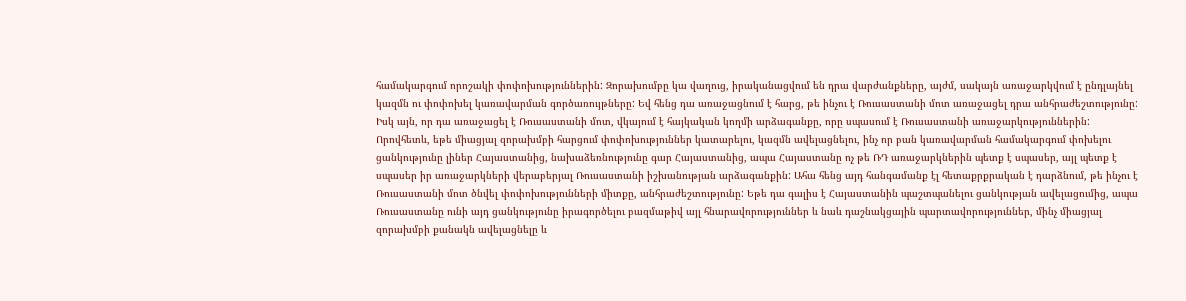համակարգում որոշակի փոփոխություններին: Զորախումբը կա վաղուց, իրականացվում են դրա վարժանքները, այժմ, սակայն առաջարկվում է ընդլայնել կազմն ու փոփոխել կառավարման գործառույթները: Եվ հենց դա առաջացնում է հարց, թե ինչու է Ռուսաստանի մոտ առաջացել դրա անհրաժեշտությունը: Իսկ այն, որ դա առաջացել է Ռուսաստանի մոտ, վկայում է հայկական կողմի արձագանքը, որը սպասում է Ռուսաստանի առաջարկություններին: Որովհետև, եթե միացյալ զորախմբի հարցում փոփոխություններ կատարելու, կազմն ավելացնելու, ինչ որ բան կառավարման համակարգում փոխելու ցանկությունը լիներ Հայաստանից, նախաձեռնությունը գար Հայաստանից, ապա Հայաստանը ոչ թե ՌԴ առաջարկներին պետք է սպասեր, այլ պետք է սպասեր իր առաջարկների վերաբերյալ Ռուսաստանի իշխանության արձագանքին: Ահա հենց այդ հանգամանք էլ հետաքրքրական է դարձնում, թե ինչու է Ռուսաստանի մոտ ծնվել փոփոխությունների միտքը, անհրաժեշտությունը: Եթե դա գալիս է Հայաստանին պաշտպանելու ցանկության ավելացումից, ապա Ռուսաստանը ունի այդ ցանկությունը իրագործելու բազմաթիվ այլ հնարավորություններ և նաև դաշնակցային պարտավորություններ, մինչ միացյալ զորախմբի քանակն ավելացնելը և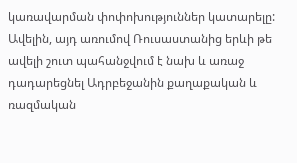կառավարման փոփոխություններ կատարելը: Ավելին, այդ առումով Ռուսաստանից երևի թե ավելի շուտ պահանջվում է նախ և առաջ դադարեցնել Ադրբեջանին քաղաքական և ռազմական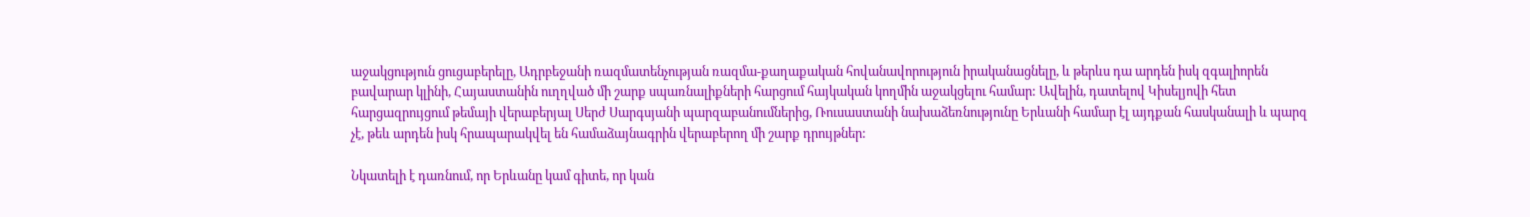աջակցություն ցուցաբերելը, Ադրբեջանի ռազմատենչության ռազմա-քաղաքական հովանավորություն իրականացնելը, և թերևս դա արդեն իսկ զգալիորեն բավարար կլինի, Հայաստանին ուղղված մի շարք սպառնալիքների հարցում հայկական կողմին աջակցելու համար: Ավելին, դատելով Կիսելյովի հետ հարցազրույցում թեմայի վերաբերյալ Սերժ Սարգսյանի պարզաբանումներից, Ռուսաստանի նախաձեռնությունը Երևանի համար էլ այդքան հասկանալի և պարզ չէ, թեև արդեն իսկ հրապարակվել են համաձայնագրին վերաբերող մի շարք դրույթներ:

Նկատելի է դառնում, որ Երևանը կամ գիտե, որ կան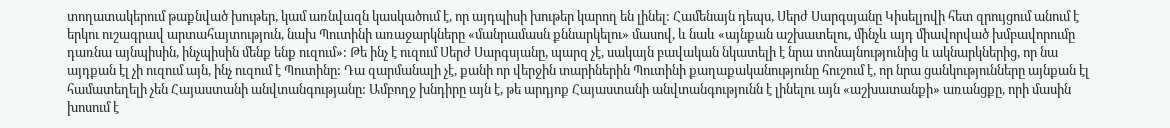տողատակերում թաքնված խութեր, կամ առնվազն կասկածում է, որ այդպիսի խութեր կարող են լինել: Համենայն դեպս, Սերժ Սարգսյանը Կիսելյովի հետ զրույցում անում է երկու ուշագրավ արտահայտություն, նախ Պուտինի առաջարկները «մանրամասն քննարկելու» մասով, և նաև «այնքան աշխատելու, մինչև այդ միավորված խմբավորումը դառնա այնպիսին, ինչպիսին մենք ենք ուզում»: Թե ինչ է ուզում Սերժ Սարգսյանը, պարզ չէ, սակայն բավական նկատելի է նրա տոնայնությունից և ակնարկներից, որ նա այդքան էլ չի ուզում այն, ինչ ուզում է Պուտինը: Դա զարմանալի չէ, քանի որ վերջին տարիներին Պուտինի քաղաքականությունը հուշում է, որ նրա ցանկությունները այնքան էլ համատեղելի չեն Հայաստանի անվտանգությանը: Ամբողջ խնդիրը այն է, թե արդյոք Հայաստանի անվտանգությունն է լինելու այն «աշխատանքի» առանցքը, որի մասին խոսում է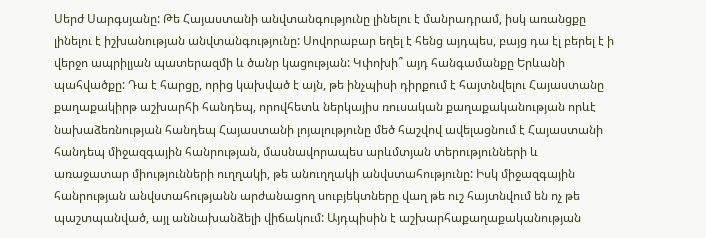Սերժ Սարգսյանը: Թե Հայաստանի անվտանգությունը լինելու է մանրադրամ, իսկ առանցքը լինելու է իշխանության անվտանգությունը: Սովորաբար եղել է հենց այդպես, բայց դա էլ բերել է ի վերջո ապրիլյան պատերազմի և ծանր կացության: Կփոխի՞ այդ հանգամանքը Երևանի պահվածքը: Դա է հարցը, որից կախված է այն, թե ինչպիսի դիրքում է հայտնվելու Հայաստանը քաղաքակիրթ աշխարհի հանդեպ, որովհետև ներկայիս ռուսական քաղաքականության որևէ նախաձեռնության հանդեպ Հայաստանի լոյալությունը մեծ հաշվով ավելացնում է Հայաստանի հանդեպ միջազգային հանրության, մասնավորապես արևմտյան տերությունների և առաջատար միությունների ուղղակի, թե անուղղակի անվստահությունը: Իսկ միջազգային հանրության անվստահությանն արժանացող սուբյեկտները վաղ թե ուշ հայտնվում են ոչ թե պաշտպանված, այլ աննախանձելի վիճակում: Այդպիսին է աշխարհաքաղաքականության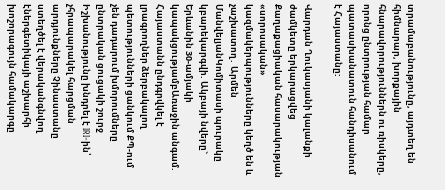տրամաբանությունը, այդտեղ են հիմնարար, խորքային հնարավորություններն ու ռիսկերը, որոնց ընտրության համար պատասխանատուն հանդիսանում է Հայաստանը:

Վարդան Ղուկասյանի կալանքի ժամկետը երկարացվեց Քաղաքացիական հասարակության «սորոսական» կազմակերպությունները կեղծ են և չաշխատող․ Արմեն ՄանվելյանԿոմիտասի պուրակը կբարեկարգվի. Ակբայի նվերը` Երևանին 30-ամյակի կապակցությամբԱռաջին անգամ. Հայաստանն ընդգրվկել է լրագրողներ ձերբակալող պետությունների ցանկում ՔՊ-ում չեն դադարում խմորումները ընտրական ցուցակի շուրջ Իշխանությունը խնդրել է IRI-ին՝ չհրապարակել հարցման արդյունքները Չինաստանը ստեղծել է վերականգնվող էներգետիկայի աշխարհի խոշորագույն համակարգը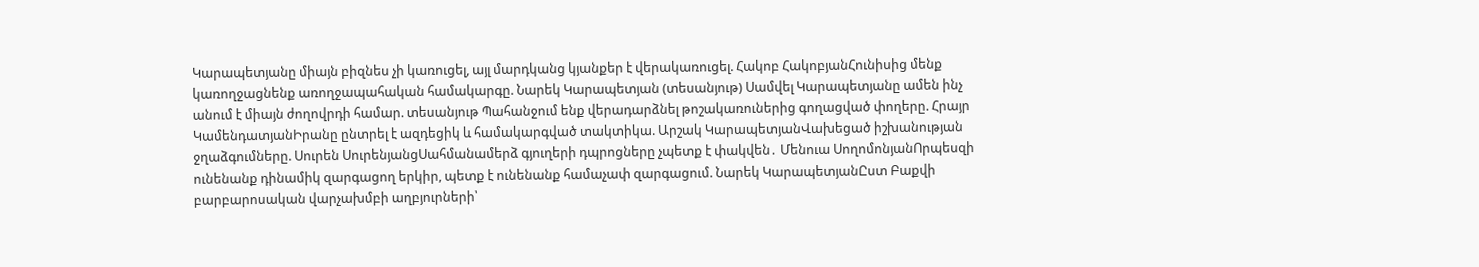Կարապետյանը միայն բիզնես չի կառուցել, այլ մարդկանց կյանքեր է վերակառուցել. Հակոբ ՀակոբյանՀունիսից մենք կառողջացնենք առողջապահական համակարգը. Նարեկ Կարապետյան (տեսանյութ) Սամվել Կարապետյանը ամեն ինչ անում է միայն ժողովրդի համար. տեսանյութ Պահանջում ենք վերադարձնել թոշակառուներից գողացված փողերը. Հրայր ԿամենդատյանԻրանը ընտրել է ազդեցիկ և համակարգված տակտիկա. Արշակ ԿարապետյանՎախեցած իշխանության ջղաձգումները. Սուրեն ՍուրենյանցՍահմանամերձ գյուղերի դպրոցները չպետք է փակվեն․ Մենուա ՍողոմոնյանՈրպեսզի ունենանք դինամիկ զարգացող երկիր, պետք է ունենանք համաչափ զարգացում. Նարեկ ԿարապետյանԸստ Բաքվի բարբարոսական վարչախմբի աղբյուրների՝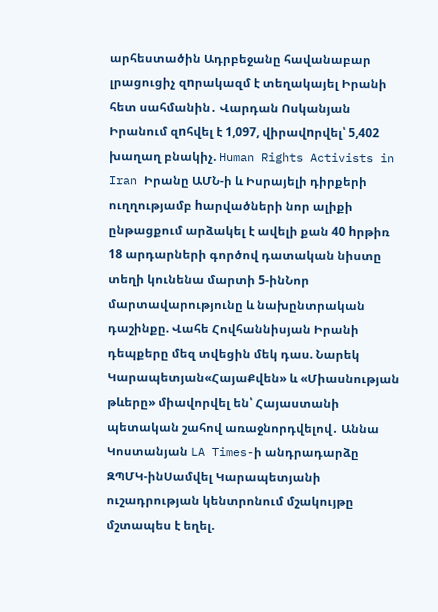արհեստածին Ադրբեջանը հավանաբար լրացուցիչ զnրակազմ է տեղակայել Իրանի հետ սահմանին․ Վարդան Ոսկանյան Իրանում զnհվել է 1,097, վիրավnրվել՝ 5,402 խաղաղ բնակիչ. Human Rights Activists in Iran Իրանը ԱՄՆ-ի և Իսրայելի դիրքերի ուղղությամբ hարվածների նոր ալիքի ընթացքում արձակել է ավելի քան 40 hրթիռ 18 արդարների գործով դատական նիստը տեղի կունենա մարտի 5-ինՆոր մարտավարությունը և նախընտրական դաշինքը. Վահե Հովհաննիսյան Իրանի դեպքերը մեզ տվեցին մեկ դաս. Նարեկ Կարապետյան«ՀայաՔվեն» և «Միասնության թևերը» միավորվել են՝ Հայաստանի պետական շահով առաջնորդվելով․ Աննա Կոստանյան LA Times-ի անդրադարձը ԶՊՄԿ-ինՍամվել Կարապետյանի ուշադրության կենտրոնում մշակույթը մշտապես է եղել.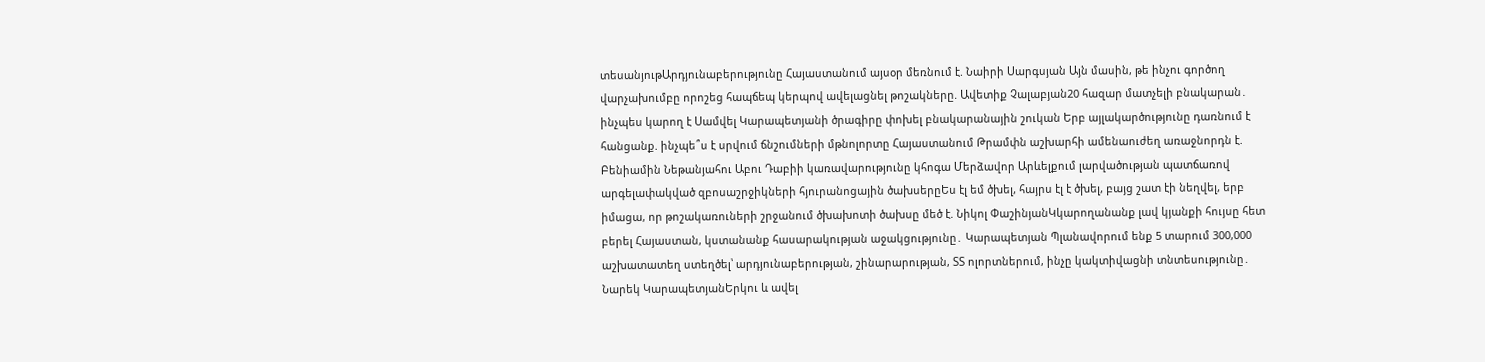տեսանյութԱրդյունաբերությունը Հայաստանում այսօր մեռնում է. Նաիրի Սարգսյան Այն մասին, թե ինչու գործող վարչախումբը որոշեց հապճեպ կերպով ավելացնել թոշակները. Ավետիք Չալաբյան20 հազար մատչելի բնակարան․ ինչպես կարող է Սամվել Կարապետյանի ծրագիրը փոխել բնակարանային շուկան Երբ այլակարծությունը դառնում է հանցանք. ինչպե՞ս է սրվում ճնշումների մթնոլորտը Հայաստանում Թրամփն աշխարհի ամենաուժեղ առաջնորդն է. Բենիամին Նեթանյահու Աբու Դաբիի կառավարությունը կհոգա Մերձավոր Արևելքում լարվածության պատճառով արգելափակված զբոսաշրջիկների հյուրանոցային ծախսերըԵս էլ եմ ծխել, հայրս էլ է ծխել, բայց շատ էի նեղվել, երբ իմացա, որ թոշակառուների շրջանում ծխախոտի ծախսը մեծ է. Նիկոլ ՓաշինյանԿկարողանանք լավ կյանքի հույսը հետ բերել Հայաստան, կստանանք հասարակության աջակցությունը․ Կարապետյան Պլանավորում ենք 5 տարում 300,000 աշխատատեղ ստեղծել՝ արդյունաբերության, շինարարության, ՏՏ ոլորտներում, ինչը կակտիվացնի տնտեսությունը․ Նարեկ ԿարապետյանԵրկու և ավել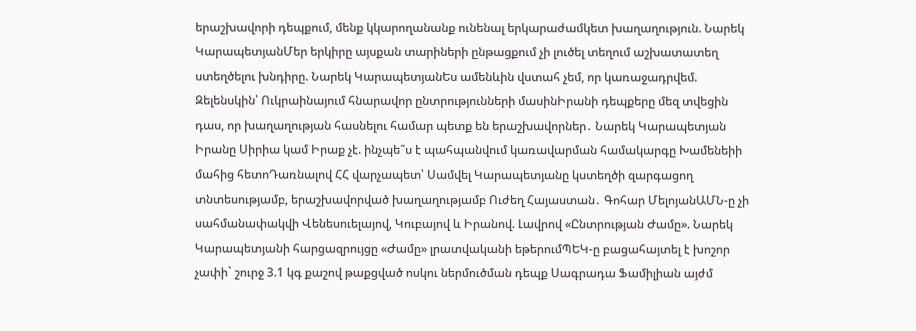երաշխավորի դեպքում, մենք կկարողանանք ունենալ երկարաժամկետ խաղաղություն. Նարեկ ԿարապետյանՄեր երկիրը այսքան տարիների ընթացքում չի լուծել տեղում աշխատատեղ ստեղծելու խնդիրը. Նարեկ ԿարապետյանԵս ամենևին վստահ չեմ, որ կառաջադրվեմ. Զելենսկին՝ Ուկրաինայում հնարավոր ընտրությունների մասինԻրանի դեպքերը մեզ տվեցին դաս, որ խաղաղության հասնելու համար պետք են երաշխավորներ․ Նարեկ Կարապետյան Իրանը Սիրիա կամ Իրաք չէ. ինչպե՞ս է պահպանվում կառավարման համակարգը Խամենեիի մահից հետոԴառնալով ՀՀ վարչապետ՝ Սամվել Կարապետյանը կստեղծի զարգացող տնտեսությամբ, երաշխավորված խաղաղությամբ Ուժեղ Հայաստան․ Գոհար ՄելոյանԱՄՆ-ը չի սահմանափակվի Վենեսուելայով, Կուբայով և Իրանով. Լավրով «Ընտրության Ժամը». Նարեկ Կարապետյանի հարցազրույցը «Ժամը» լրատվականի եթերումՊԵԿ-ը բացահայտել է խոշոր չափի` շուրջ 3.1 կգ քաշով թաքցված ոսկու ներմուծման դեպք Սագրադա Ֆամիլիան այժմ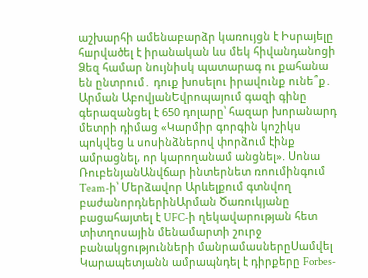աշխարհի ամենաբարձր կառույցն է Իսրայելը հшրվածել է իրանական ևս մեկ հիվանդանոցի Ձեզ համար նույնիսկ պատարագ ու քահանա են ընտրում․ դուք խոսելու իրավունք ունե՞ք․ Արման ԱբովյանԵվրոպայում գազի գինը գերազանցել է 650 դոլարը՝ հազար խորանարդ մետրի դիմաց «Կարմիր գորգին կոշիկս պոկվեց և սոսինձներով փորձում էինք ամրացնել, որ կարողանամ անցնել». Սոնա ՌուբենյանԱնվճար ինտերնետ ռոումինգում Team-ի՝ Մերձավոր Արևելքում գտնվող բաժանորդներինԱրման Ծառուկյանը բացահայտել է UFC-ի ղեկավարության հետ տիտղոսային մենամարտի շուրջ բանակցությունների մանրամասներըՍամվել Կարապետյանն ամրապնդել է դիրքերը Forbes-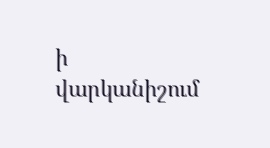ի վարկանիշում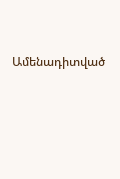Ամենադիտված